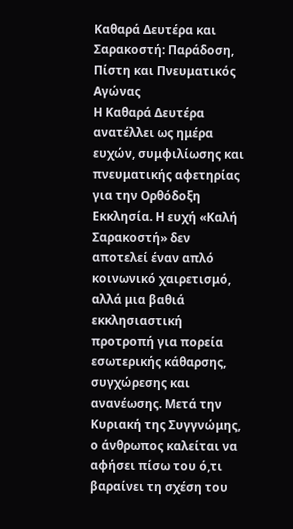Καθαρά Δευτέρα και Σαρακοστή: Παράδοση, Πίστη και Πνευματικός Αγώνας
Η Καθαρά Δευτέρα ανατέλλει ως ημέρα ευχών, συμφιλίωσης και πνευματικής αφετηρίας για την Ορθόδοξη Εκκλησία. Η ευχή «Καλή Σαρακοστή» δεν αποτελεί έναν απλό κοινωνικό χαιρετισμό, αλλά μια βαθιά εκκλησιαστική προτροπή για πορεία εσωτερικής κάθαρσης, συγχώρεσης και ανανέωσης. Μετά την Κυριακή της Συγγνώμης, ο άνθρωπος καλείται να αφήσει πίσω του ό,τι βαραίνει τη σχέση του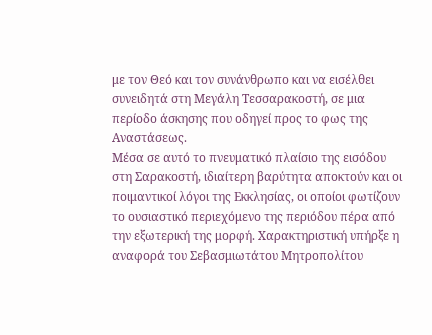με τον Θεό και τον συνάνθρωπο και να εισέλθει συνειδητά στη Μεγάλη Τεσσαρακοστή, σε μια περίοδο άσκησης που οδηγεί προς το φως της Αναστάσεως.
Μέσα σε αυτό το πνευματικό πλαίσιο της εισόδου στη Σαρακοστή, ιδιαίτερη βαρύτητα αποκτούν και οι ποιμαντικοί λόγοι της Εκκλησίας, οι οποίοι φωτίζουν το ουσιαστικό περιεχόμενο της περιόδου πέρα από την εξωτερική της μορφή. Χαρακτηριστική υπήρξε η αναφορά του Σεβασμιωτάτου Μητροπολίτου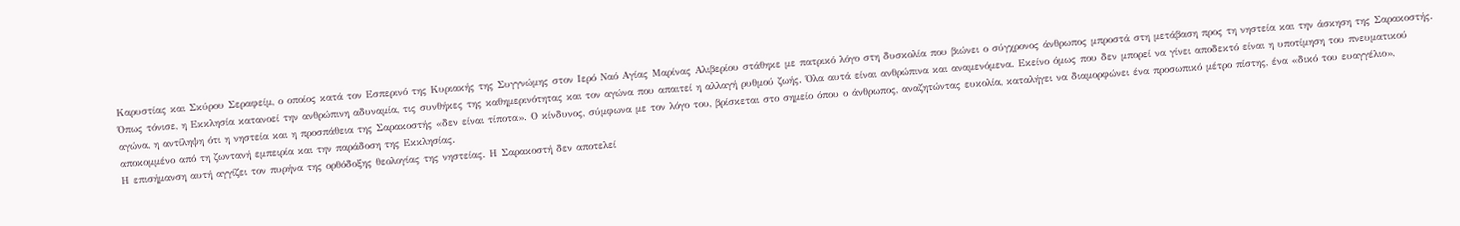Καρυστίας και Σκύρου Σεραφείμ, ο οποίος κατά τον Εσπερινό της Κυριακής της Συγγνώμης στον Ιερό Ναό Αγίας Μαρίνας Αλιβερίου στάθηκε με πατρικό λόγο στη δυσκολία που βιώνει ο σύγχρονος άνθρωπος μπροστά στη μετάβαση προς τη νηστεία και την άσκηση της Σαρακοστής.
Όπως τόνισε, η Εκκλησία κατανοεί την ανθρώπινη αδυναμία, τις συνθήκες της καθημερινότητας και τον αγώνα που απαιτεί η αλλαγή ρυθμού ζωής. Όλα αυτά είναι ανθρώπινα και αναμενόμενα. Εκείνο όμως που δεν μπορεί να γίνει αποδεκτό είναι η υποτίμηση του πνευματικού αγώνα, η αντίληψη ότι η νηστεία και η προσπάθεια της Σαρακοστής «δεν είναι τίποτα». Ο κίνδυνος, σύμφωνα με τον λόγο του, βρίσκεται στο σημείο όπου ο άνθρωπος, αναζητώντας ευκολία, καταλήγει να διαμορφώνει ένα προσωπικό μέτρο πίστης, ένα «δικό του ευαγγέλιο», αποκομμένο από τη ζωντανή εμπειρία και την παράδοση της Εκκλησίας.
Η επισήμανση αυτή αγγίζει τον πυρήνα της ορθόδοξης θεολογίας της νηστείας. Η Σαρακοστή δεν αποτελεί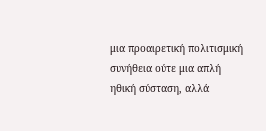μια προαιρετική πολιτισμική συνήθεια ούτε μια απλή ηθική σύσταση, αλλά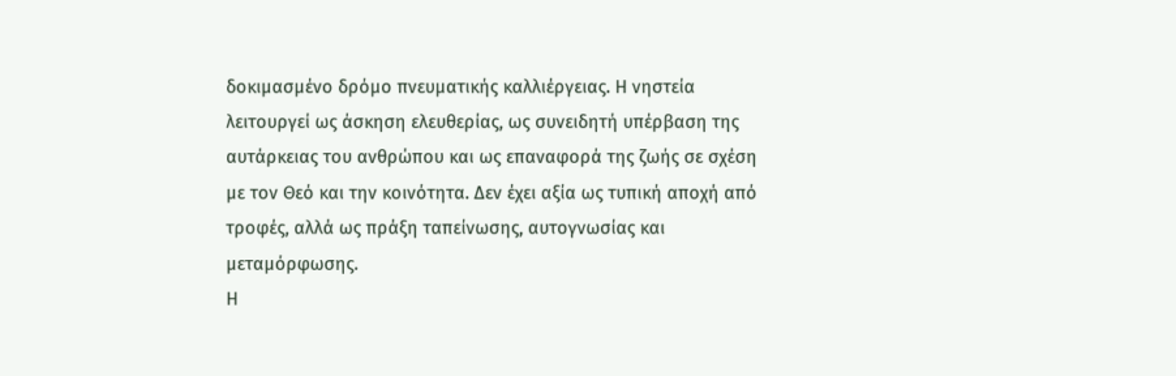δοκιμασμένο δρόμο πνευματικής καλλιέργειας. Η νηστεία λειτουργεί ως άσκηση ελευθερίας, ως συνειδητή υπέρβαση της αυτάρκειας του ανθρώπου και ως επαναφορά της ζωής σε σχέση με τον Θεό και την κοινότητα. Δεν έχει αξία ως τυπική αποχή από τροφές, αλλά ως πράξη ταπείνωσης, αυτογνωσίας και μεταμόρφωσης.
Η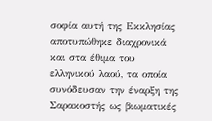σοφία αυτή της Εκκλησίας αποτυπώθηκε διαχρονικά και στα έθιμα του ελληνικού λαού, τα οποία συνόδευσαν την έναρξη της Σαρακοστής ως βιωματικές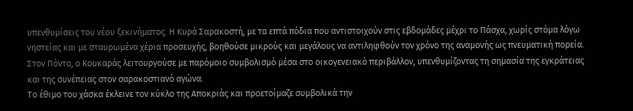υπενθυμίσεις του νέου ξεκινήματος. Η Κυρά Σαρακοστή, με τα επτά πόδια που αντιστοιχούν στις εβδομάδες μέχρι το Πάσχα, χωρίς στόμα λόγω νηστείας και με σταυρωμένα χέρια προσευχής, βοηθούσε μικρούς και μεγάλους να αντιληφθούν τον χρόνο της αναμονής ως πνευματική πορεία. Στον Πόντο, ο Κουκαράς λειτουργούσε με παρόμοιο συμβολισμό μέσα στο οικογενειακό περιβάλλον, υπενθυμίζοντας τη σημασία της εγκράτειας και της συνέπειας στον σαρακοστιανό αγώνα.
Το έθιμο του χάσκα έκλεινε τον κύκλο της Αποκριάς και προετοίμαζε συμβολικά την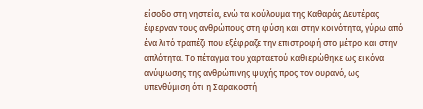είσοδο στη νηστεία, ενώ τα κούλουμα της Καθαράς Δευτέρας έφερναν τους ανθρώπους στη φύση και στην κοινότητα, γύρω από ένα λιτό τραπέζι που εξέφραζε την επιστροφή στο μέτρο και στην απλότητα. Το πέταγμα του χαρταετού καθιερώθηκε ως εικόνα ανύψωσης της ανθρώπινης ψυχής προς τον ουρανό, ως υπενθύμιση ότι η Σαρακοστή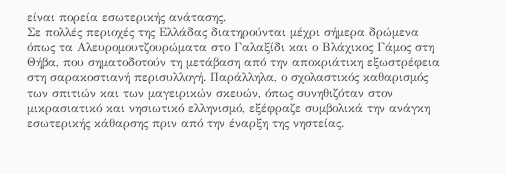είναι πορεία εσωτερικής ανάτασης.
Σε πολλές περιοχές της Ελλάδας διατηρούνται μέχρι σήμερα δρώμενα όπως τα Αλευρομουτζουρώματα στο Γαλαξίδι και ο Βλάχικος Γάμος στη Θήβα, που σηματοδοτούν τη μετάβαση από την αποκριάτικη εξωστρέφεια στη σαρακοστιανή περισυλλογή. Παράλληλα, ο σχολαστικός καθαρισμός των σπιτιών και των μαγειρικών σκευών, όπως συνηθιζόταν στον μικρασιατικό και νησιωτικό ελληνισμό, εξέφραζε συμβολικά την ανάγκη εσωτερικής κάθαρσης πριν από την έναρξη της νηστείας.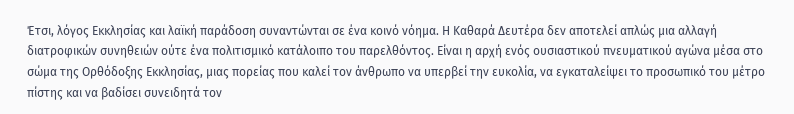Έτσι, λόγος Εκκλησίας και λαϊκή παράδοση συναντώνται σε ένα κοινό νόημα. Η Καθαρά Δευτέρα δεν αποτελεί απλώς μια αλλαγή διατροφικών συνηθειών ούτε ένα πολιτισμικό κατάλοιπο του παρελθόντος. Είναι η αρχή ενός ουσιαστικού πνευματικού αγώνα μέσα στο σώμα της Ορθόδοξης Εκκλησίας, μιας πορείας που καλεί τον άνθρωπο να υπερβεί την ευκολία, να εγκαταλείψει το προσωπικό του μέτρο πίστης και να βαδίσει συνειδητά τον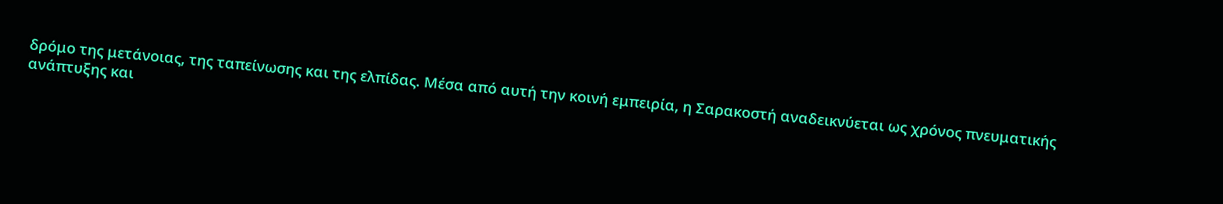δρόμο της μετάνοιας, της ταπείνωσης και της ελπίδας. Μέσα από αυτή την κοινή εμπειρία, η Σαρακοστή αναδεικνύεται ως χρόνος πνευματικής ανάπτυξης και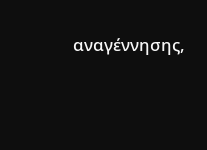αναγέννησης,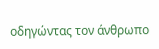οδηγώντας τον άνθρωπο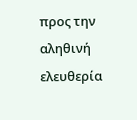προς την αληθινή ελευθερία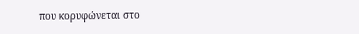που κορυφώνεται στο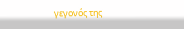γεγονός της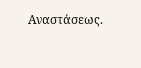Αναστάσεως.